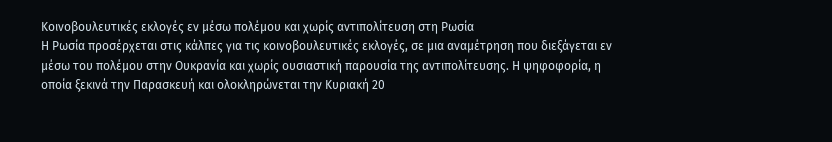Κοινοβουλευτικές εκλογές εν μέσω πολέμου και χωρίς αντιπολίτευση στη Ρωσία
Η Ρωσία προσέρχεται στις κάλπες για τις κοινοβουλευτικές εκλογές, σε μια αναμέτρηση που διεξάγεται εν μέσω του πολέμου στην Ουκρανία και χωρίς ουσιαστική παρουσία της αντιπολίτευσης. Η ψηφοφορία, η οποία ξεκινά την Παρασκευή και ολοκληρώνεται την Κυριακή 20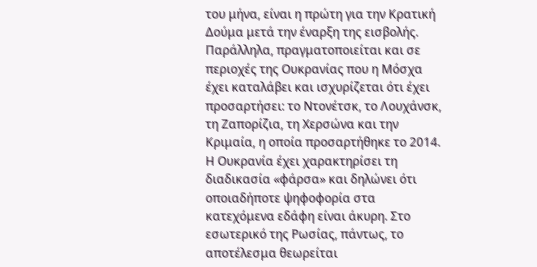του μήνα, είναι η πρώτη για την Κρατική Δούμα μετά την έναρξη της εισβολής. Παράλληλα, πραγματοποιείται και σε περιοχές της Ουκρανίας που η Μόσχα έχει καταλάβει και ισχυρίζεται ότι έχει προσαρτήσει: το Ντονέτσκ, το Λουχάνσκ, τη Ζαπορίζια, τη Χερσώνα και την Κριμαία, η οποία προσαρτήθηκε το 2014.
Η Ουκρανία έχει χαρακτηρίσει τη διαδικασία «φάρσα» και δηλώνει ότι οποιαδήποτε ψηφοφορία στα κατεχόμενα εδάφη είναι άκυρη. Στο εσωτερικό της Ρωσίας, πάντως, το αποτέλεσμα θεωρείται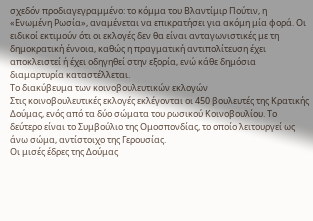σχεδόν προδιαγεγραμμένο: το κόμμα του Βλαντίμιρ Πούτιν, η «Ενωμένη Ρωσία», αναμένεται να επικρατήσει για ακόμη μία φορά. Οι ειδικοί εκτιμούν ότι οι εκλογές δεν θα είναι ανταγωνιστικές με τη δημοκρατική έννοια, καθώς η πραγματική αντιπολίτευση έχει αποκλειστεί ή έχει οδηγηθεί στην εξορία, ενώ κάθε δημόσια διαμαρτυρία καταστέλλεται.
Το διακύβευμα των κοινοβουλευτικών εκλογών
Στις κοινοβουλευτικές εκλογές εκλέγονται οι 450 βουλευτές της Κρατικής Δούμας, ενός από τα δύο σώματα του ρωσικού Κοινοβουλίου. Το δεύτερο είναι το Συμβούλιο της Ομοσπονδίας, το οποίο λειτουργεί ως άνω σώμα, αντίστοιχο της Γερουσίας.
Οι μισές έδρες της Δούμας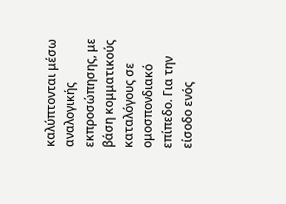καλύπτονται μέσω αναλογικής εκπροσώπησης, με βάση κομματικούς καταλόγους σε ομοσπονδιακό επίπεδο. Για την είσοδο ενός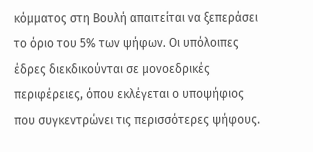κόμματος στη Βουλή απαιτείται να ξεπεράσει το όριο του 5% των ψήφων. Οι υπόλοιπες έδρες διεκδικούνται σε μονοεδρικές περιφέρειες, όπου εκλέγεται ο υποψήφιος που συγκεντρώνει τις περισσότερες ψήφους.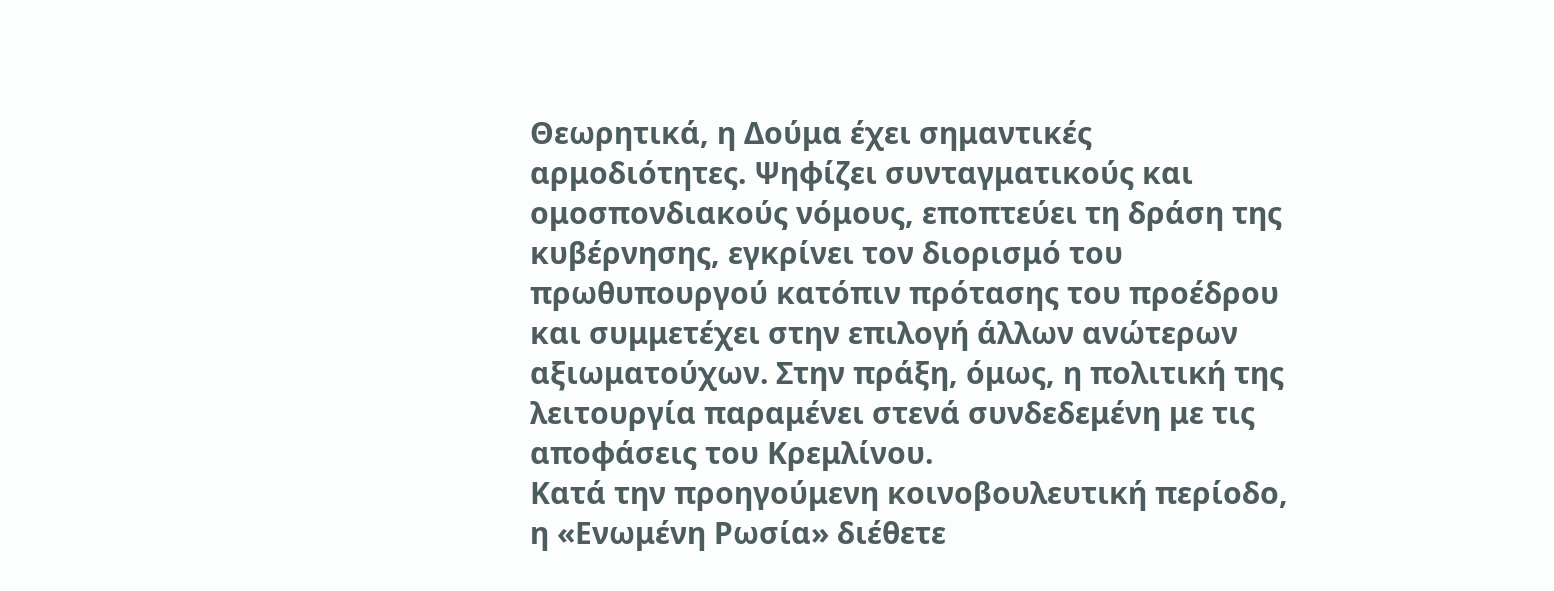Θεωρητικά, η Δούμα έχει σημαντικές αρμοδιότητες. Ψηφίζει συνταγματικούς και ομοσπονδιακούς νόμους, εποπτεύει τη δράση της κυβέρνησης, εγκρίνει τον διορισμό του πρωθυπουργού κατόπιν πρότασης του προέδρου και συμμετέχει στην επιλογή άλλων ανώτερων αξιωματούχων. Στην πράξη, όμως, η πολιτική της λειτουργία παραμένει στενά συνδεδεμένη με τις αποφάσεις του Κρεμλίνου.
Κατά την προηγούμενη κοινοβουλευτική περίοδο, η «Ενωμένη Ρωσία» διέθετε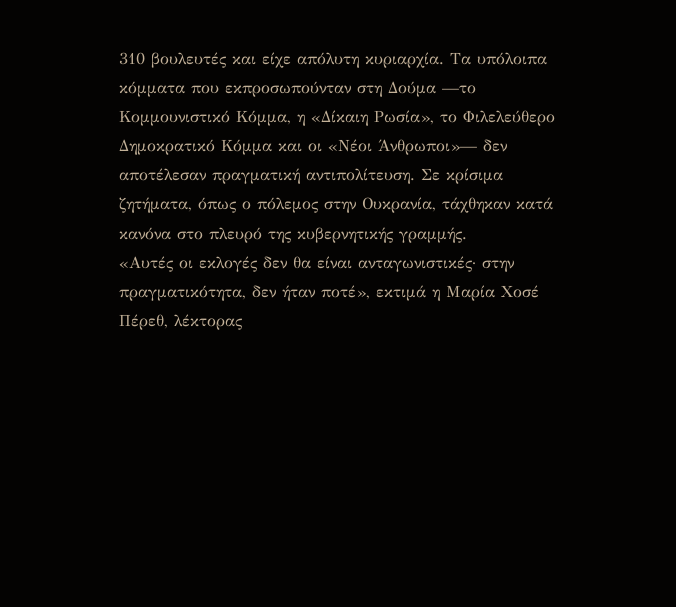310 βουλευτές και είχε απόλυτη κυριαρχία. Τα υπόλοιπα κόμματα που εκπροσωπούνταν στη Δούμα —το Κομμουνιστικό Κόμμα, η «Δίκαιη Ρωσία», το Φιλελεύθερο Δημοκρατικό Κόμμα και οι «Νέοι Άνθρωποι»— δεν αποτέλεσαν πραγματική αντιπολίτευση. Σε κρίσιμα ζητήματα, όπως ο πόλεμος στην Ουκρανία, τάχθηκαν κατά κανόνα στο πλευρό της κυβερνητικής γραμμής.
«Αυτές οι εκλογές δεν θα είναι ανταγωνιστικές· στην πραγματικότητα, δεν ήταν ποτέ», εκτιμά η Μαρία Χοσέ Πέρεθ, λέκτορας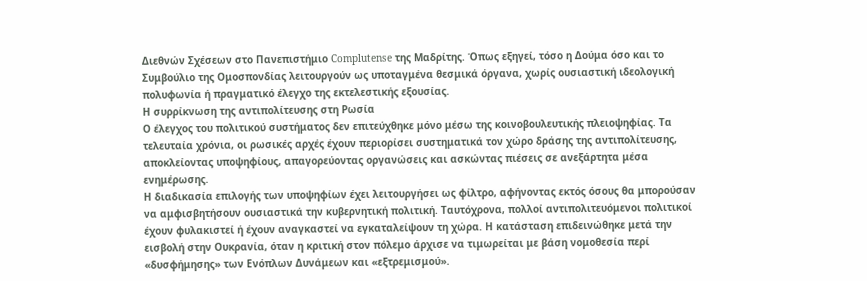Διεθνών Σχέσεων στο Πανεπιστήμιο Complutense της Μαδρίτης. Όπως εξηγεί, τόσο η Δούμα όσο και το Συμβούλιο της Ομοσπονδίας λειτουργούν ως υποταγμένα θεσμικά όργανα, χωρίς ουσιαστική ιδεολογική πολυφωνία ή πραγματικό έλεγχο της εκτελεστικής εξουσίας.
Η συρρίκνωση της αντιπολίτευσης στη Ρωσία
Ο έλεγχος του πολιτικού συστήματος δεν επιτεύχθηκε μόνο μέσω της κοινοβουλευτικής πλειοψηφίας. Τα τελευταία χρόνια, οι ρωσικές αρχές έχουν περιορίσει συστηματικά τον χώρο δράσης της αντιπολίτευσης, αποκλείοντας υποψηφίους, απαγορεύοντας οργανώσεις και ασκώντας πιέσεις σε ανεξάρτητα μέσα ενημέρωσης.
Η διαδικασία επιλογής των υποψηφίων έχει λειτουργήσει ως φίλτρο, αφήνοντας εκτός όσους θα μπορούσαν να αμφισβητήσουν ουσιαστικά την κυβερνητική πολιτική. Ταυτόχρονα, πολλοί αντιπολιτευόμενοι πολιτικοί έχουν φυλακιστεί ή έχουν αναγκαστεί να εγκαταλείψουν τη χώρα. Η κατάσταση επιδεινώθηκε μετά την εισβολή στην Ουκρανία, όταν η κριτική στον πόλεμο άρχισε να τιμωρείται με βάση νομοθεσία περί «δυσφήμησης» των Ενόπλων Δυνάμεων και «εξτρεμισμού».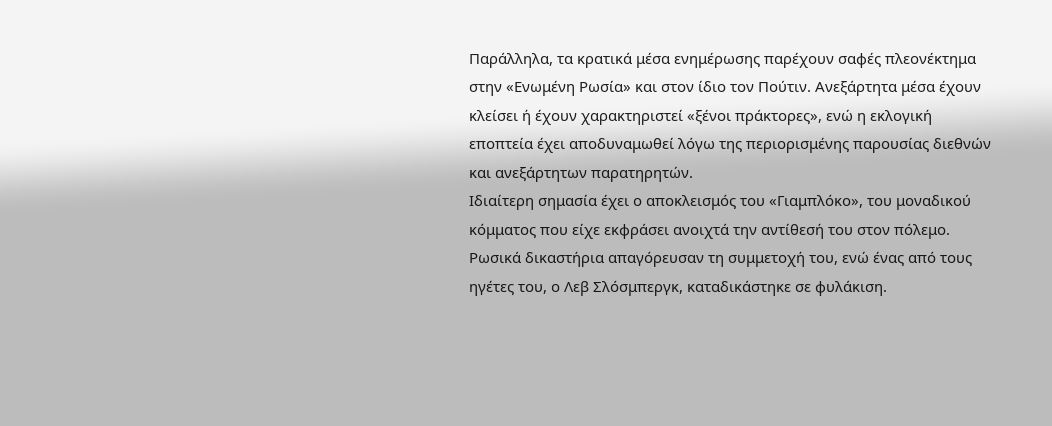Παράλληλα, τα κρατικά μέσα ενημέρωσης παρέχουν σαφές πλεονέκτημα στην «Ενωμένη Ρωσία» και στον ίδιο τον Πούτιν. Ανεξάρτητα μέσα έχουν κλείσει ή έχουν χαρακτηριστεί «ξένοι πράκτορες», ενώ η εκλογική εποπτεία έχει αποδυναμωθεί λόγω της περιορισμένης παρουσίας διεθνών και ανεξάρτητων παρατηρητών.
Ιδιαίτερη σημασία έχει ο αποκλεισμός του «Γιαμπλόκο», του μοναδικού κόμματος που είχε εκφράσει ανοιχτά την αντίθεσή του στον πόλεμο. Ρωσικά δικαστήρια απαγόρευσαν τη συμμετοχή του, ενώ ένας από τους ηγέτες του, ο Λεβ Σλόσμπεργκ, καταδικάστηκε σε φυλάκιση.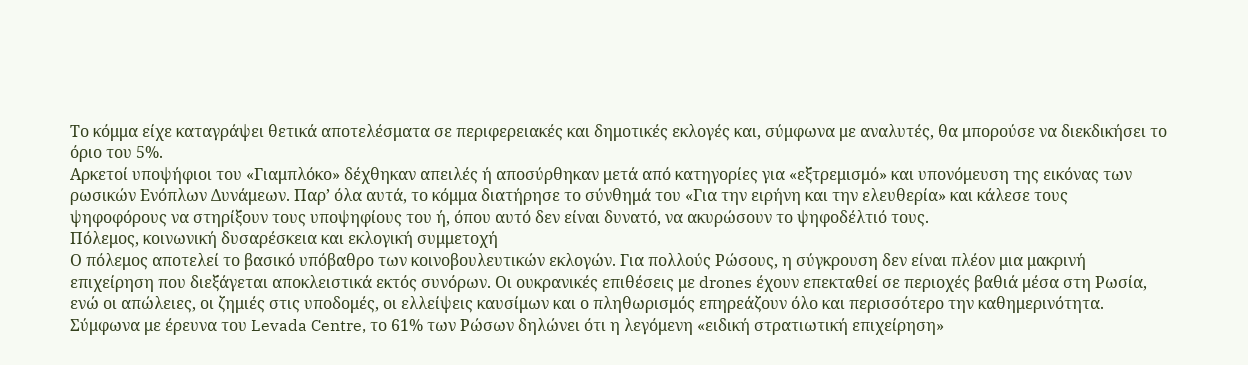Το κόμμα είχε καταγράψει θετικά αποτελέσματα σε περιφερειακές και δημοτικές εκλογές και, σύμφωνα με αναλυτές, θα μπορούσε να διεκδικήσει το όριο του 5%.
Αρκετοί υποψήφιοι του «Γιαμπλόκο» δέχθηκαν απειλές ή αποσύρθηκαν μετά από κατηγορίες για «εξτρεμισμό» και υπονόμευση της εικόνας των ρωσικών Ενόπλων Δυνάμεων. Παρ’ όλα αυτά, το κόμμα διατήρησε το σύνθημά του «Για την ειρήνη και την ελευθερία» και κάλεσε τους ψηφοφόρους να στηρίξουν τους υποψηφίους του ή, όπου αυτό δεν είναι δυνατό, να ακυρώσουν το ψηφοδέλτιό τους.
Πόλεμος, κοινωνική δυσαρέσκεια και εκλογική συμμετοχή
Ο πόλεμος αποτελεί το βασικό υπόβαθρο των κοινοβουλευτικών εκλογών. Για πολλούς Ρώσους, η σύγκρουση δεν είναι πλέον μια μακρινή επιχείρηση που διεξάγεται αποκλειστικά εκτός συνόρων. Οι ουκρανικές επιθέσεις με drones έχουν επεκταθεί σε περιοχές βαθιά μέσα στη Ρωσία, ενώ οι απώλειες, οι ζημιές στις υποδομές, οι ελλείψεις καυσίμων και ο πληθωρισμός επηρεάζουν όλο και περισσότερο την καθημερινότητα.
Σύμφωνα με έρευνα του Levada Centre, το 61% των Ρώσων δηλώνει ότι η λεγόμενη «ειδική στρατιωτική επιχείρηση»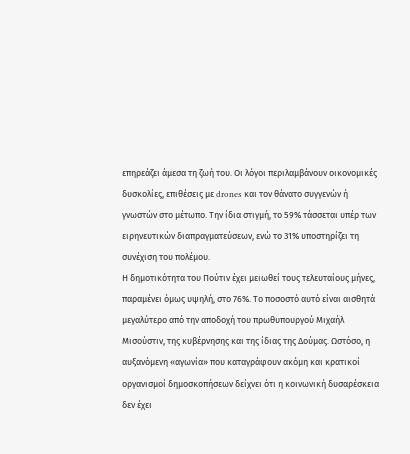επηρεάζει άμεσα τη ζωή του. Οι λόγοι περιλαμβάνουν οικονομικές δυσκολίες, επιθέσεις με drones και τον θάνατο συγγενών ή γνωστών στο μέτωπο. Την ίδια στιγμή, το 59% τάσσεται υπέρ των ειρηνευτικών διαπραγματεύσεων, ενώ το 31% υποστηρίζει τη συνέχιση του πολέμου.
Η δημοτικότητα του Πούτιν έχει μειωθεί τους τελευταίους μήνες, παραμένει όμως υψηλή, στο 76%. Το ποσοστό αυτό είναι αισθητά μεγαλύτερο από την αποδοχή του πρωθυπουργού Μιχαήλ Μισούστιν, της κυβέρνησης και της ίδιας της Δούμας. Ωστόσο, η αυξανόμενη «αγωνία» που καταγράφουν ακόμη και κρατικοί οργανισμοί δημοσκοπήσεων δείχνει ότι η κοινωνική δυσαρέσκεια δεν έχει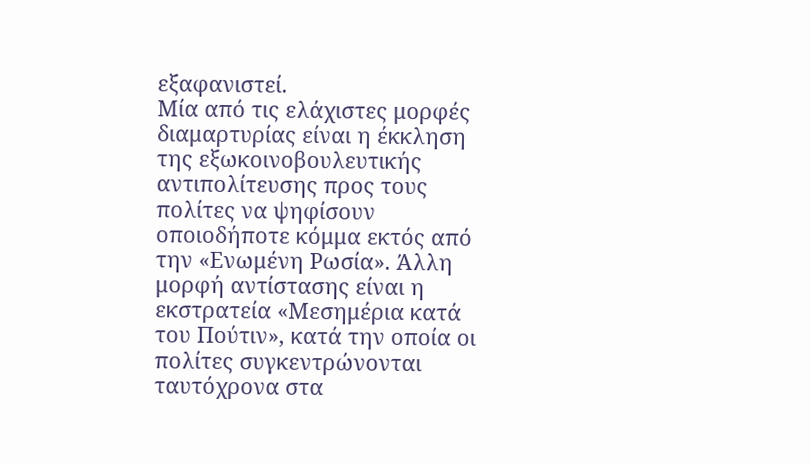εξαφανιστεί.
Μία από τις ελάχιστες μορφές διαμαρτυρίας είναι η έκκληση της εξωκοινοβουλευτικής αντιπολίτευσης προς τους πολίτες να ψηφίσουν οποιοδήποτε κόμμα εκτός από την «Ενωμένη Ρωσία». Άλλη μορφή αντίστασης είναι η εκστρατεία «Μεσημέρια κατά του Πούτιν», κατά την οποία οι πολίτες συγκεντρώνονται ταυτόχρονα στα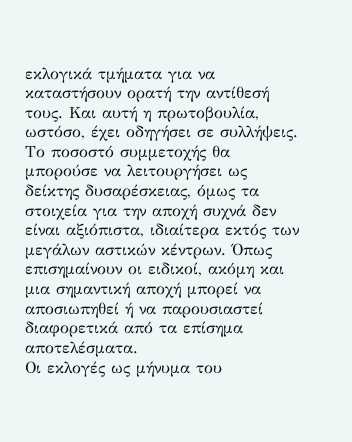εκλογικά τμήματα για να καταστήσουν ορατή την αντίθεσή τους. Και αυτή η πρωτοβουλία, ωστόσο, έχει οδηγήσει σε συλλήψεις.
Το ποσοστό συμμετοχής θα μπορούσε να λειτουργήσει ως δείκτης δυσαρέσκειας, όμως τα στοιχεία για την αποχή συχνά δεν είναι αξιόπιστα, ιδιαίτερα εκτός των μεγάλων αστικών κέντρων. Όπως επισημαίνουν οι ειδικοί, ακόμη και μια σημαντική αποχή μπορεί να αποσιωπηθεί ή να παρουσιαστεί διαφορετικά από τα επίσημα αποτελέσματα.
Οι εκλογές ως μήνυμα του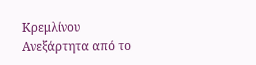Κρεμλίνου
Ανεξάρτητα από το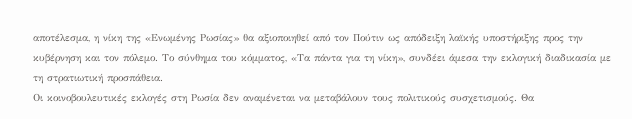αποτέλεσμα, η νίκη της «Ενωμένης Ρωσίας» θα αξιοποιηθεί από τον Πούτιν ως απόδειξη λαϊκής υποστήριξης προς την κυβέρνηση και τον πόλεμο. Το σύνθημα του κόμματος, «Τα πάντα για τη νίκη», συνδέει άμεσα την εκλογική διαδικασία με τη στρατιωτική προσπάθεια.
Οι κοινοβουλευτικές εκλογές στη Ρωσία δεν αναμένεται να μεταβάλουν τους πολιτικούς συσχετισμούς. Θα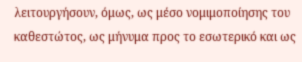λειτουργήσουν, όμως, ως μέσο νομιμοποίησης του καθεστώτος, ως μήνυμα προς το εσωτερικό και ως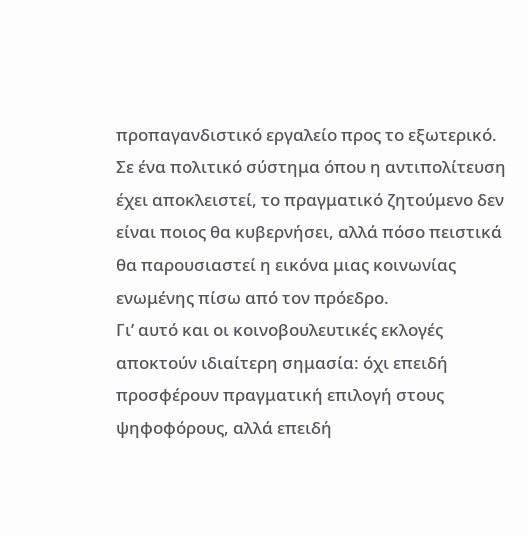προπαγανδιστικό εργαλείο προς το εξωτερικό. Σε ένα πολιτικό σύστημα όπου η αντιπολίτευση έχει αποκλειστεί, το πραγματικό ζητούμενο δεν είναι ποιος θα κυβερνήσει, αλλά πόσο πειστικά θα παρουσιαστεί η εικόνα μιας κοινωνίας ενωμένης πίσω από τον πρόεδρο.
Γι’ αυτό και οι κοινοβουλευτικές εκλογές αποκτούν ιδιαίτερη σημασία: όχι επειδή προσφέρουν πραγματική επιλογή στους ψηφοφόρους, αλλά επειδή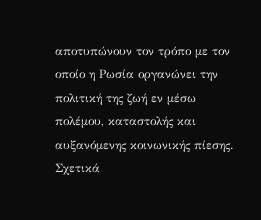αποτυπώνουν τον τρόπο με τον οποίο η Ρωσία οργανώνει την πολιτική της ζωή εν μέσω πολέμου, καταστολής και αυξανόμενης κοινωνικής πίεσης.
Σχετικά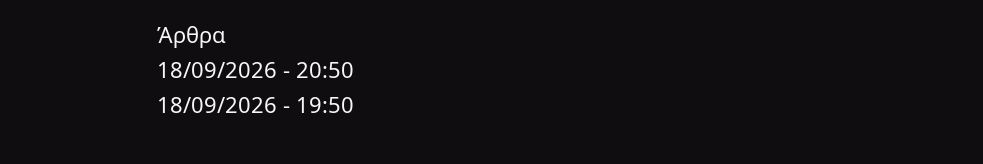Άρθρα
18/09/2026 - 20:50
18/09/2026 - 19:50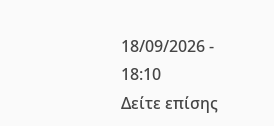18/09/2026 - 18:10
Δείτε επίσης